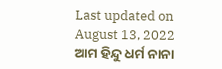Last updated on August 13, 2022
ଆମ ହିନ୍ଦୁ ଧର୍ମ ନାନା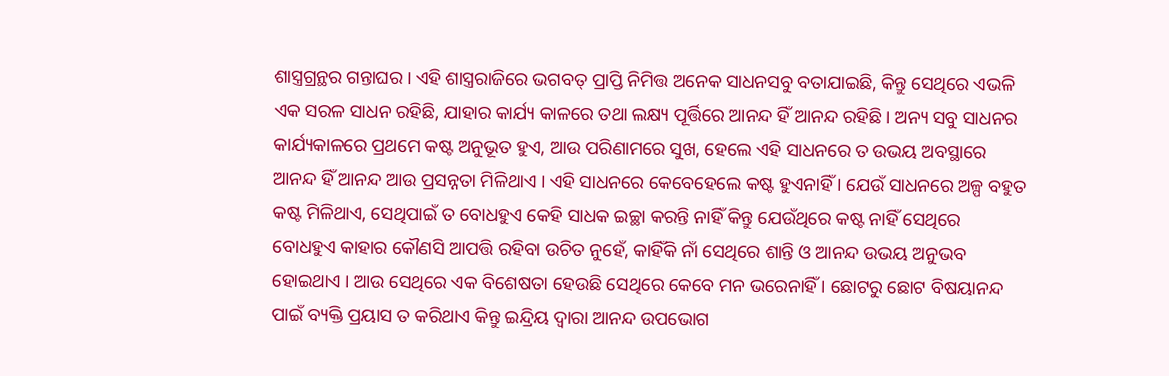ଶାସ୍ତ୍ରଗ୍ରନ୍ଥର ଗନ୍ତାଘର । ଏହି ଶାସ୍ତ୍ରରାଜିରେ ଭଗବତ୍ ପ୍ରାପ୍ତି ନିମିତ୍ତ ଅନେକ ସାଧନସବୁ ବତାଯାଇଛି, କିନ୍ତୁ ସେଥିରେ ଏଭଳି ଏକ ସରଳ ସାଧନ ରହିଛି, ଯାହାର କାର୍ଯ୍ୟ କାଳରେ ତଥା ଲକ୍ଷ୍ୟ ପୂର୍ତ୍ତିରେ ଆନନ୍ଦ ହିଁ ଆନନ୍ଦ ରହିଛି । ଅନ୍ୟ ସବୁ ସାଧନର କାର୍ଯ୍ୟକାଳରେ ପ୍ରଥମେ କଷ୍ଟ ଅନୁଭୂତ ହୁଏ, ଆଉ ପରିଣାମରେ ସୁଖ, ହେଲେ ଏହି ସାଧନରେ ତ ଉଭୟ ଅବସ୍ଥାରେ ଆନନ୍ଦ ହିଁ ଆନନ୍ଦ ଆଉ ପ୍ରସନ୍ନତା ମିଳିଥାଏ । ଏହି ସାଧନରେ କେବେହେଲେ କଷ୍ଟ ହୁଏନାହିଁ । ଯେଉଁ ସାଧନରେ ଅଳ୍ପ ବହୁତ କଷ୍ଟ ମିଳିଥାଏ, ସେଥିପାଇଁ ତ ବୋଧହୁଏ କେହି ସାଧକ ଇଚ୍ଛା କରନ୍ତି ନାହିଁ କିନ୍ତୁ ଯେଉଁଥିରେ କଷ୍ଟ ନାହିଁ ସେଥିରେ ବୋଧହୁଏ କାହାର କୌଣସି ଆପତ୍ତି ରହିବା ଉଚିତ ନୁହେଁ, କାହିଁକି ନାଁ ସେଥିରେ ଶାନ୍ତି ଓ ଆନନ୍ଦ ଉଭୟ ଅନୁଭବ ହୋଇଥାଏ । ଆଉ ସେଥିରେ ଏକ ବିଶେଷତା ହେଉଛି ସେଥିରେ କେବେ ମନ ଭରେନାହିଁ । ଛୋଟରୁ ଛୋଟ ବିଷୟାନନ୍ଦ ପାଇଁ ବ୍ୟକ୍ତି ପ୍ରୟାସ ତ କରିଥାଏ କିନ୍ତୁ ଇନ୍ଦ୍ରିୟ ଦ୍ୱାରା ଆନନ୍ଦ ଉପଭୋଗ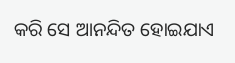କରି ସେ ଆନନ୍ଦିତ ହୋଇଯାଏ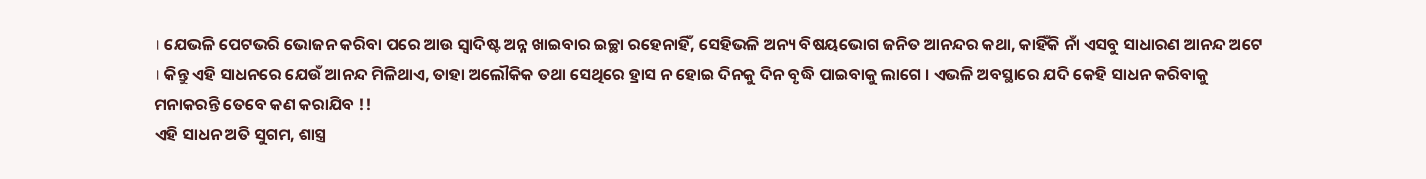। ଯେଭଳି ପେଟଭରି ଭୋଜନ କରିବା ପରେ ଆଉ ସ୍ୱାଦିଷ୍ଟ ଅନ୍ନ ଖାଇବାର ଇଚ୍ଛା ରହେନାହିଁ, ସେହିଭଳି ଅନ୍ୟ ବିଷୟଭୋଗ ଜନିତ ଆନନ୍ଦର କଥା, କାହିଁକି ନାଁ ଏସବୁ ସାଧାରଣ ଆନନ୍ଦ ଅଟେ । କିନ୍ତୁ ଏହି ସାଧନରେ ଯେଉଁ ଆନନ୍ଦ ମିଳିଥାଏ, ତାହା ଅଲୌକିକ ତଥା ସେଥିରେ ହ୍ରାସ ନ ହୋଇ ଦିନକୁ ଦିନ ବୃଦ୍ଧି ପାଇବାକୁ ଲାଗେ । ଏଭଳି ଅବସ୍ଥାରେ ଯଦି କେହି ସାଧନ କରିବାକୁ ମନାକରନ୍ତି ତେବେ କଣ କରାଯିବ !!
ଏହି ସାଧନ ଅତି ସୁଗମ, ଶାସ୍ତ୍ର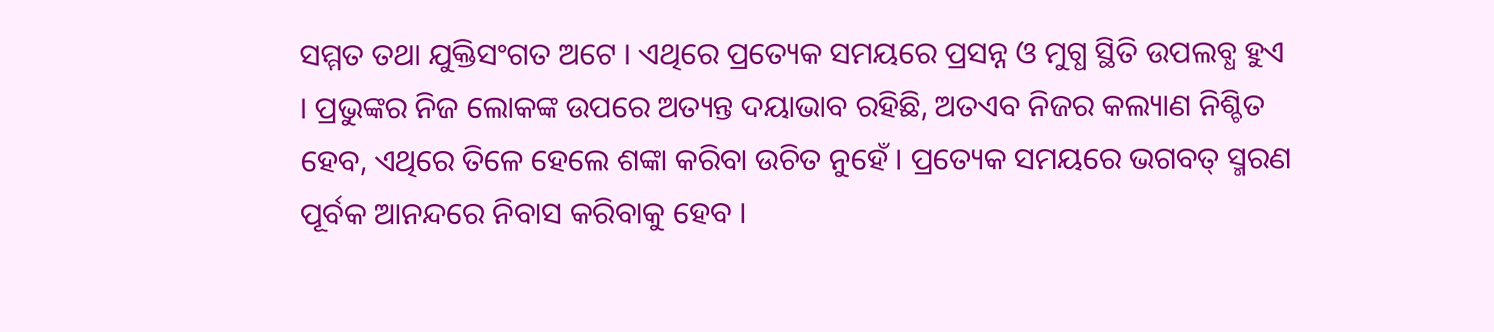ସମ୍ମତ ତଥା ଯୁକ୍ତିସଂଗତ ଅଟେ । ଏଥିରେ ପ୍ରତ୍ୟେକ ସମୟରେ ପ୍ରସନ୍ନ ଓ ମୁଗ୍ଧ ସ୍ଥିତି ଉପଲବ୍ଧ ହୁଏ । ପ୍ରଭୁଙ୍କର ନିଜ ଲୋକଙ୍କ ଉପରେ ଅତ୍ୟନ୍ତ ଦୟାଭାବ ରହିଛି, ଅତଏବ ନିଜର କଲ୍ୟାଣ ନିଶ୍ଚିତ ହେବ, ଏଥିରେ ତିଳେ ହେଲେ ଶଙ୍କା କରିବା ଉଚିତ ନୁହେଁ । ପ୍ରତ୍ୟେକ ସମୟରେ ଭଗବତ୍ ସ୍ମରଣ ପୂର୍ବକ ଆନନ୍ଦରେ ନିବାସ କରିବାକୁ ହେବ ।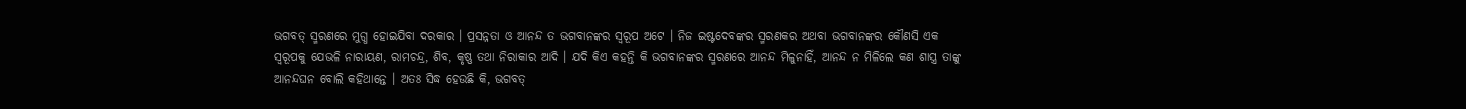ଭଗବତ୍ ସ୍ମରଣରେ ମୁଗ୍ଧ ହୋଇଯିବା ଦରକାର । ପ୍ରସନ୍ନତା ଓ ଆନନ୍ଦ ତ ଭଗବାନଙ୍କର ସ୍ୱରୂପ ଅଟେ । ନିଜ ଇଷ୍ଟଦେବଙ୍କର ସ୍ମରଣକର ଅଥବା ଭଗବାନଙ୍କର କୌଣସି ଏକ ସ୍ୱରୂପକୁ ଯେଭଳି ନାରାୟଣ, ରାମଚନ୍ଦ୍ର, ଶିବ, କୃଷ୍ଣ ତଥା ନିରାକାର ଆଦି । ଯଦି କିଏ କହନ୍ତି କି ଭଗବାନଙ୍କର ସ୍ମରଣରେ ଆନନ୍ଦ ମିଳୁନାହିଁ, ଆନନ୍ଦ ନ ମିଳିଲେ କଣ ଶାସ୍ତ୍ର ତାଙ୍କୁ ଆନନ୍ଦଘନ ବୋଲି କହିଥାନ୍ତେ । ଅତଃ ସିଦ୍ଧ ହେଉଛି କି, ଭଗବତ୍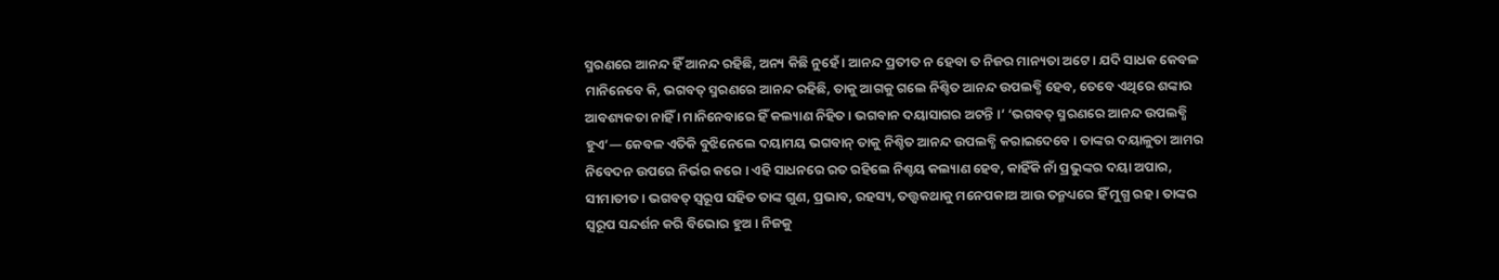ସ୍ମରଣରେ ଆନନ୍ଦ ହିଁ ଆନନ୍ଦ ରହିଛି, ଅନ୍ୟ କିଛି ନୁହେଁ । ଆନନ୍ଦ ପ୍ରତୀତ ନ ହେବା ତ ନିଜର ମାନ୍ୟତା ଅଟେ । ଯଦି ସାଧକ କେବଳ ମାନିନେବେ କି, ଭଗବତ୍ ସ୍ମରଣରେ ଆନନ୍ଦ ରହିଛି, ତାକୁ ଆଗକୁ ଗଲେ ନିଶ୍ଚିତ ଆନନ୍ଦ ଉପଲବ୍ଧି ହେବ, ତେବେ ଏଥିରେ ଶଙ୍କାର ଆବଶ୍ୟକତା ନାହିଁ । ମାନିନେବାରେ ହିଁ କଲ୍ୟାଣ ନିହିତ । ଭଗବାନ ଦୟାସାଗର ଅଟନ୍ତି ।’ ‘ଭଗବତ୍ ସ୍ମରଣରେ ଆନନ୍ଦ ଉପଲବ୍ଧି ହୁଏ’— କେବଳ ଏତିକି ବୁଝିନେଲେ ଦୟାମୟ ଭଗବାନ୍ ତାକୁ ନିଶ୍ଚିତ ଆନନ୍ଦ ଉପଲବ୍ଧି କରାଇଦେବେ । ତାଙ୍କର ଦୟାଳୁତା ଆମର ନିବେଦନ ଉପରେ ନିର୍ଭର କରେ । ଏହି ସାଧନରେ ରତ ରହିଲେ ନିଶ୍ଚୟ କଲ୍ୟାଣ ହେବ, କାହିଁକି ନାଁ ପ୍ରଭୁଙ୍କର ଦୟା ଅପାର, ସୀମାତୀତ । ଭଗବତ୍ ସ୍ୱରୂପ ସହିତ ତାଙ୍କ ଗୁଣ, ପ୍ରଭାବ, ରହସ୍ୟ, ତତ୍ତ୍ୱକଥାକୁ ମନେପକାଅ ଆଉ ତନ୍ମଧ୍ୟରେ ହିଁ ମୁଗ୍ଧ ରହ । ତାଙ୍କର ସ୍ୱରୂପ ସନ୍ଦର୍ଶନ କରି ବିଭୋର ହୁଅ । ନିଜକୁ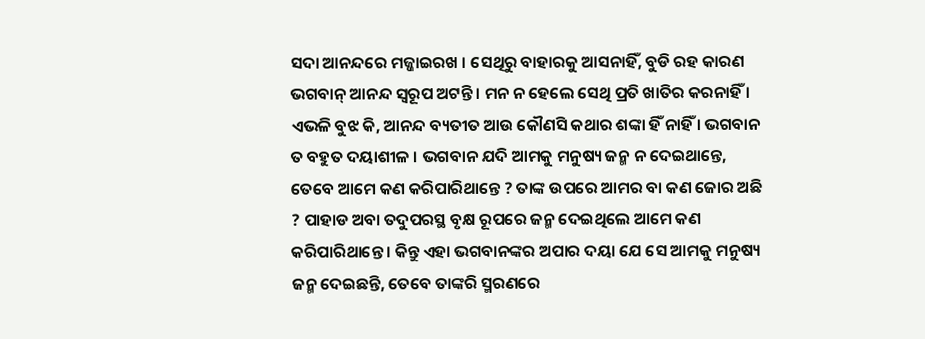ସଦା ଆନନ୍ଦରେ ମଜ୍ଜାଇରଖ । ସେଥିରୁ ବାହାରକୁ ଆସନାହିଁ, ବୁଡି ରହ କାରଣ ଭଗବାନ୍ ଆନନ୍ଦ ସ୍ୱରୂପ ଅଟନ୍ତି । ମନ ନ ହେଲେ ସେଥି ପ୍ରତି ଖାତିର କରନାହିଁ । ଏଭଳି ବୁଝ କି, ଆନନ୍ଦ ବ୍ୟତୀତ ଆଉ କୌଣସି କଥାର ଶଙ୍କା ହିଁ ନାହିଁ । ଭଗବାନ ତ ବହୁତ ଦୟାଶୀଳ । ଭଗବାନ ଯଦି ଆମକୁ ମନୁଷ୍ୟ ଜନ୍ମ ନ ଦେଇଥାନ୍ତେ, ତେବେ ଆମେ କଣ କରିପାରିଥାନ୍ତେ ? ତାଙ୍କ ଉପରେ ଆମର ବା କଣ ଜୋର ଅଛି ? ପାହାଡ ଅବା ତଦୁପରସ୍ଥ ବୃକ୍ଷ ରୂପରେ ଜନ୍ମ ଦେଇଥିଲେ ଆମେ କଣ କରିପାରିଥାନ୍ତେ । କିନ୍ତୁ ଏହା ଭଗବାନଙ୍କର ଅପାର ଦୟା ଯେ ସେ ଆମକୁ ମନୁଷ୍ୟ ଜନ୍ମ ଦେଇଛନ୍ତି, ତେବେ ତାଙ୍କରି ସ୍ମରଣରେ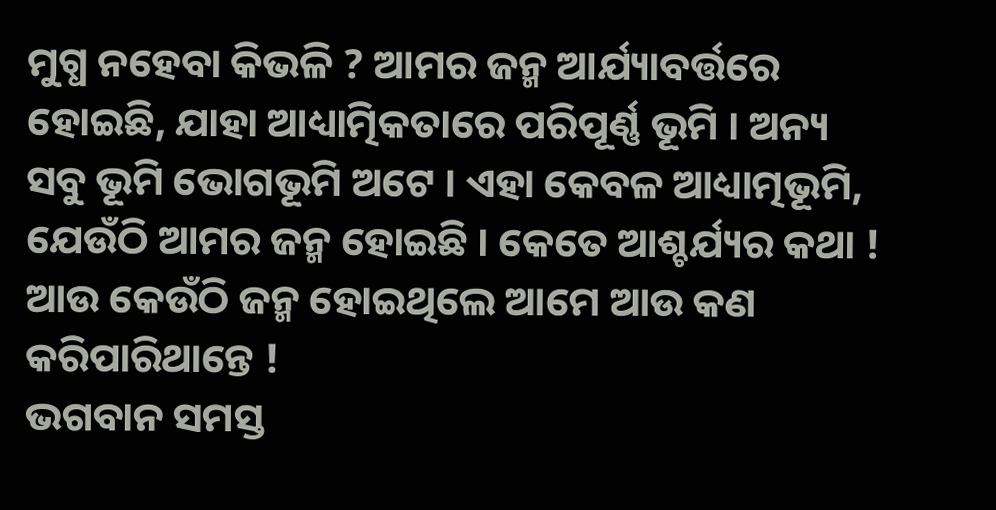ମୁଗ୍ଧ ନହେବା କିଭଳି ? ଆମର ଜନ୍ମ ଆର୍ଯ୍ୟାବର୍ତ୍ତରେ ହୋଇଛି, ଯାହା ଆଧ୍ୟାତ୍ମିକତାରେ ପରିପୂର୍ଣ୍ଣ ଭୂମି । ଅନ୍ୟ ସବୁ ଭୂମି ଭୋଗଭୂମି ଅଟେ । ଏହା କେବଳ ଆଧ୍ୟାତ୍ମଭୂମି, ଯେଉଁଠି ଆମର ଜନ୍ମ ହୋଇଛି । କେତେ ଆଶ୍ଚର୍ଯ୍ୟର କଥା ! ଆଉ କେଉଁଠି ଜନ୍ମ ହୋଇଥିଲେ ଆମେ ଆଉ କଣ କରିପାରିଥାନ୍ତେ !
ଭଗବାନ ସମସ୍ତ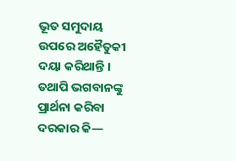ଭୂତ ସମୁଦାୟ ଉପରେ ଅହୈତୁକୀ ଦୟା କରିଥାନ୍ତି । ତଥାପି ଭଗବାନଙ୍କୁ ପ୍ରାର୍ଥନା କରିବା ଦରକାର କି—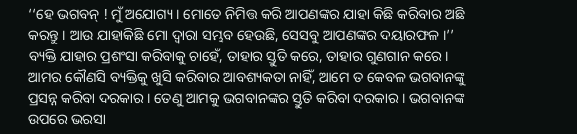‘‘ହେ ଭଗବନ୍ ! ମୁଁ ଅଯୋଗ୍ୟ । ମୋତେ ନିମିତ୍ତ କରି ଆପଣଙ୍କର ଯାହା କିଛି କରିବାର ଅଛି କରନ୍ତୁ । ଆଉ ଯାହାକିଛି ମୋ ଦ୍ୱାରା ସମ୍ଭବ ହେଉଛି, ସେସବୁ ଆପଣଙ୍କର ଦୟାରଫଳ ।’’
ବ୍ୟକ୍ତି ଯାହାର ପ୍ରଶଂସା କରିବାକୁ ଚାହେଁ, ତାହାର ସ୍ତୁତି କରେ, ତାହାର ଗୁଣଗାନ କରେ । ଆମର କୌଣସି ବ୍ୟକ୍ତିକୁ ଖୁସି କରିବାର ଆବଶ୍ୟକତା ନାହିଁ, ଆମେ ତ କେବଳ ଭଗବାନଙ୍କୁ ପ୍ରସନ୍ନ କରିବା ଦରକାର । ତେଣୁ ଆମକୁ ଭଗବାନଙ୍କର ସ୍ତୁତି କରିବା ଦରକାର । ଭଗବାନଙ୍କ ଉପରେ ଭରସା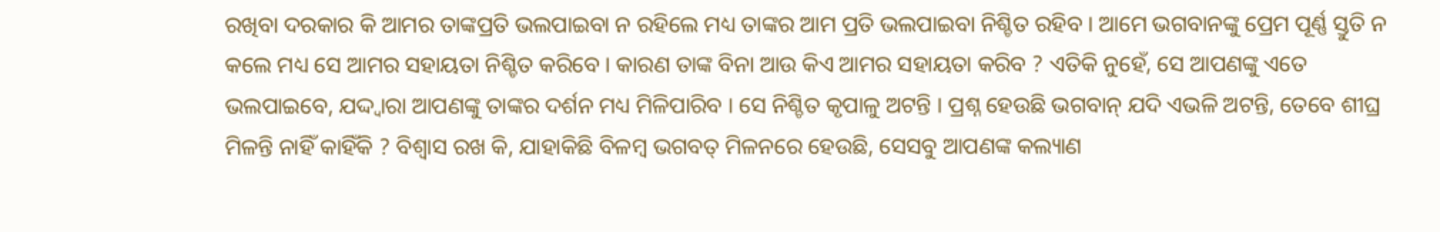ରଖିବା ଦରକାର କି ଆମର ତାଙ୍କପ୍ରତି ଭଲପାଇବା ନ ରହିଲେ ମଧ୍ୟ ତାଙ୍କର ଆମ ପ୍ରତି ଭଲପାଇବା ନିଶ୍ଚିତ ରହିବ । ଆମେ ଭଗବାନଙ୍କୁ ପ୍ରେମ ପୂର୍ଣ୍ଣ ସ୍ତୁତି ନ କଲେ ମଧ୍ୟ ସେ ଆମର ସହାୟତା ନିଶ୍ଚିତ କରିବେ । କାରଣ ତାଙ୍କ ବିନା ଆଉ କିଏ ଆମର ସହାୟତା କରିବ ? ଏତିକି ନୁହେଁ, ସେ ଆପଣଙ୍କୁ ଏତେ ଭଲପାଇବେ, ଯଦ୍ଦ୍ୱାରା ଆପଣଙ୍କୁ ତାଙ୍କର ଦର୍ଶନ ମଧ୍ୟ ମିଳିପାରିବ । ସେ ନିଶ୍ଚିତ କୃପାଳୁ ଅଟନ୍ତି । ପ୍ରଶ୍ନ ହେଉଛି ଭଗବାନ୍ ଯଦି ଏଭଳି ଅଟନ୍ତି, ତେବେ ଶୀଘ୍ର ମିଳନ୍ତି ନାହିଁ କାହିଁକି ? ବିଶ୍ୱାସ ରଖ କି, ଯାହାକିଛି ବିଳମ୍ବ ଭଗବତ୍ ମିଳନରେ ହେଉଛି, ସେସବୁ ଆପଣଙ୍କ କଲ୍ୟାଣ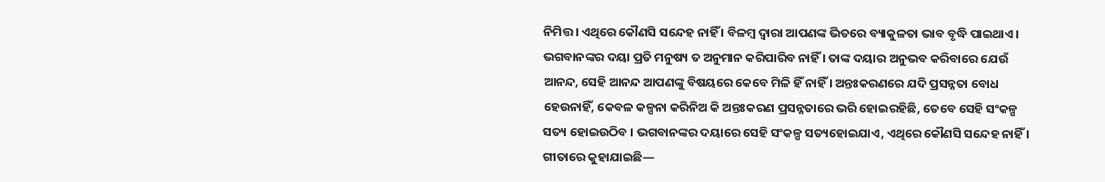ନିମିତ୍ତ । ଏଥିରେ କୌଣସି ସନ୍ଦେହ ନାହିଁ । ବିଳମ୍ବ ଦ୍ୱାରା ଆପଣଙ୍କ ଭିତରେ ବ୍ୟାକୁଳତା ଭାବ ବୃଦ୍ଧି ପାଇଥାଏ । ଭଗବାନଙ୍କର ଦୟା ପ୍ରତି ମନୁଷ୍ୟ ତ ଅନୁମାନ କରିପାରିବ ନାହିଁ । ତାଙ୍କ ଦୟାର ଅନୁଭବ କରିବାରେ ଯେଉଁ ଆନନ୍ଦ, ସେହି ଆନନ୍ଦ ଆପଣଙ୍କୁ ବିଷୟରେ କେବେ ମିଳି ହିଁ ନାହିଁ । ଅନ୍ତଃକରଣରେ ଯଦି ପ୍ରସନ୍ନତା ବୋଧ ହେଉନାହିଁ, କେବଳ କଳ୍ପନା କରିନିଅ କି ଅନ୍ତଃକରଣ ପ୍ରସନ୍ନତାରେ ଭରି ହୋଇରହିଛି, ତେବେ ସେହି ସଂକଳ୍ପ ସତ୍ୟ ହୋଇଉଠିବ । ଭଗବାନଙ୍କର ଦୟାରେ ସେହି ସଂକଳ୍ପ ସତ୍ୟହୋଇଯାଏ, ଏଥିରେ କୌଣସି ସନ୍ଦେହ ନାହିଁ । ଗୀତାରେ କୁହାଯାଇଛି—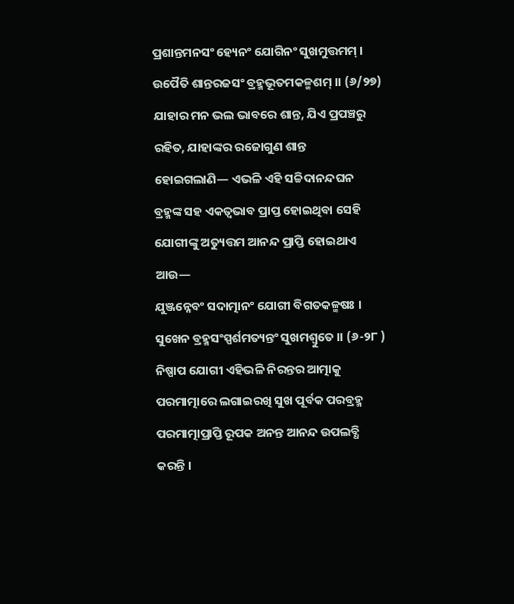ପ୍ରଶାନ୍ତମନସଂ ହ୍ୟେନଂ ଯୋଗିନଂ ସୁଖମୁତ୍ତମମ୍ ।
ଉପୈତି ଶାନ୍ତରଜସଂ ବ୍ରହ୍ମଭୂତମକଳ୍ମଶମ୍ ।। (୬/୨୭)
ଯାହାର ମନ ଭଲ ଭାବରେ ଶାନ୍ତ, ଯିଏ ପ୍ରପଞ୍ଚରୁ ରହିତ, ଯାହାଙ୍କର ରଜୋଗୁଣ ଶାନ୍ତ ହୋଇଗଲାଣି— ଏଭଳି ଏହି ସଚ୍ଚିଦାନନ୍ଦଘନ ବ୍ରହ୍ମଙ୍କ ସହ ଏକତ୍ୱଭାବ ପ୍ରାପ୍ତ ହୋଇଥିବା ସେହି ଯୋଗୀଙ୍କୁ ଅତ୍ୟୁତ୍ତମ ଆନନ୍ଦ ପ୍ରାପ୍ତି ହୋଇଥାଏ ଆଉ—
ଯୁଞ୍ଜନ୍ନେବଂ ସଦାତ୍ମାନଂ ଯୋଗୀ ବିଗତକଳ୍ମଷଃ ।
ସୁଖେନ ବ୍ରହ୍ମସଂସ୍ପର୍ଶମତ୍ୟନ୍ତଂ ସୁଖମଶ୍ୱୁତେ ।। (୬-୨୮ )
ନିଷ୍ପାପ ଯୋଗୀ ଏହିଭଳି ନିରନ୍ତର ଆତ୍ମାକୁ ପରମାତ୍ମାରେ ଲଗାଇରଖି ସୁଖ ପୂର୍ବକ ପରବ୍ରହ୍ମ ପରମାତ୍ମାପ୍ରାପ୍ତି ରୂପକ ଅନନ୍ତ ଆନନ୍ଦ ଉପଲବ୍ଧି କରନ୍ତି ।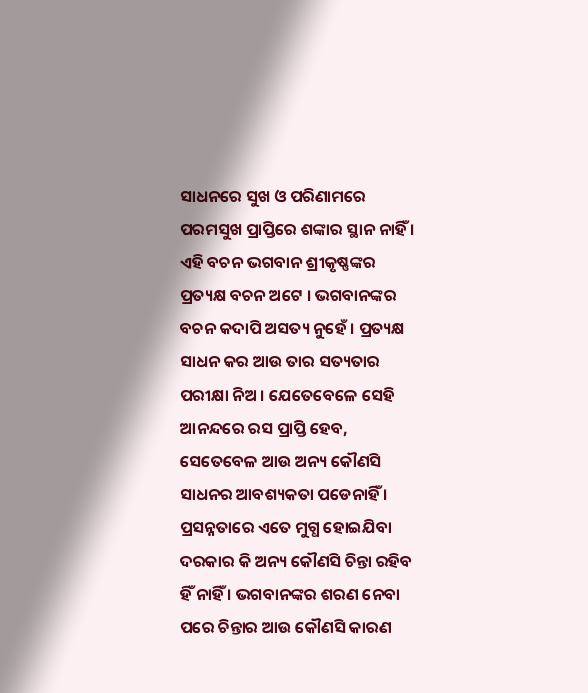ସାଧନରେ ସୁଖ ଓ ପରିଣାମରେ ପରମସୁଖ ପ୍ରାପ୍ତିରେ ଶଙ୍କାର ସ୍ଥାନ ନାହିଁ । ଏହି ବଚନ ଭଗବାନ ଶ୍ରୀକୃଷ୍ଣଙ୍କର ପ୍ରତ୍ୟକ୍ଷ ବଚନ ଅଟେ । ଭଗବାନଙ୍କର ବଚନ କଦାପି ଅସତ୍ୟ ନୁହେଁ । ପ୍ରତ୍ୟକ୍ଷ ସାଧନ କର ଆଉ ତାର ସତ୍ୟତାର ପରୀକ୍ଷା ନିଅ । ଯେତେବେଳେ ସେହି ଆନନ୍ଦରେ ରସ ପ୍ରାପ୍ତି ହେବ, ସେତେବେଳ ଆଉ ଅନ୍ୟ କୌଣସି ସାଧନର ଆବଶ୍ୟକତା ପଡେନାହିଁ । ପ୍ରସନ୍ନତାରେ ଏତେ ମୁଗ୍ଧ ହୋଇଯିବା ଦରକାର କି ଅନ୍ୟ କୌଣସି ଚିନ୍ତା ରହିବ ହିଁ ନାହିଁ । ଭଗବାନଙ୍କର ଶରଣ ନେବା ପରେ ଚିନ୍ତାର ଆଉ କୌଣସି କାରଣ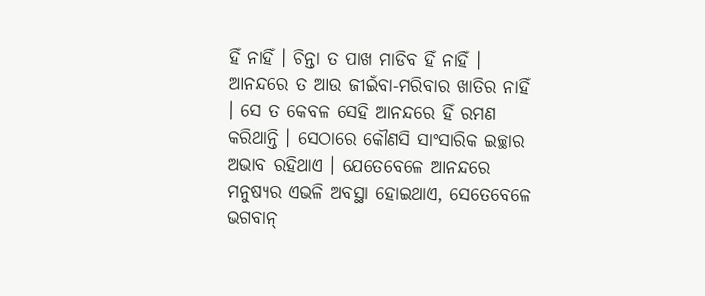ହିଁ ନାହିଁ । ଚିନ୍ତା ତ ପାଖ ମାଡିବ ହିଁ ନାହିଁ । ଆନନ୍ଦରେ ତ ଆଉ ଜୀଇଁବା-ମରିବାର ଖାତିର ନାହିଁ । ସେ ତ କେବଳ ସେହି ଆନନ୍ଦରେ ହିଁ ରମଣ କରିଥାନ୍ତି । ସେଠାରେ କୌଣସି ସାଂସାରିକ ଇଚ୍ଛାର ଅଭାବ ରହିଥାଏ । ଯେତେବେଳେ ଆନନ୍ଦରେ ମନୁଷ୍ୟର ଏଭଳି ଅବସ୍ଥା ହୋଇଥାଏ, ସେତେବେଳେ ଭଗବାନ୍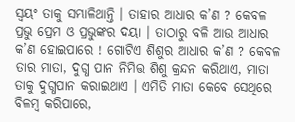ସ୍ୱୟଂ ତାକୁ ସମ୍ଭାଳିଥାନ୍ତି । ତାହାର ଆଧାର କ’ଣ ? କେବଳ ପ୍ରଭୁ ପ୍ରେମ ଓ ପ୍ରଭୁଙ୍କର ଦୟା । ତାଠାରୁ ବଳି ଆଉ ଆଧାର କ’ଣ ହୋଇପାରେ ! ଗୋଟିଏ ଶିଶୁର ଆଧାର କ’ଣ ? କେବଳ ତାର ମାତା, ଦୁଗ୍ଧ ପାନ ନିମିତ୍ତ ଶିଶୁ କ୍ରନ୍ଦନ କରିଥାଏ, ମାତା ତାକୁ ଦୁଗ୍ଧପାନ କରାଇଥାଏ । ଏମିତି ମାତା କେବେ ସେଥିରେ ବିଳମ୍ବ କରିପାରେ,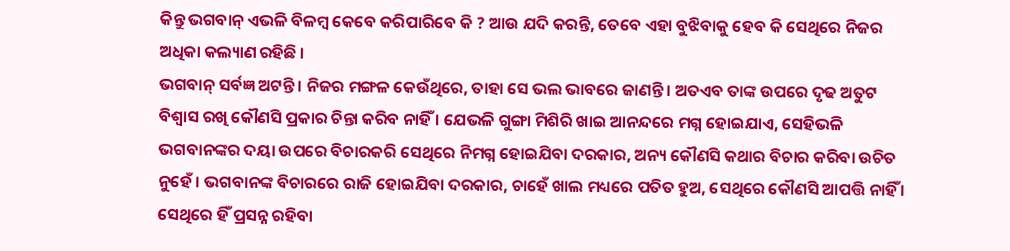କିନ୍ତୁ ଭଗବାନ୍ ଏଭଳି ବିଳମ୍ବ କେବେ କରିପାରିବେ କି ? ଆଉ ଯଦି କରନ୍ତି, ତେବେ ଏହା ବୁଝିବାକୁ ହେବ କି ସେଥିରେ ନିଜର ଅଧିକା କଲ୍ୟାଣ ରହିଛି ।
ଭଗବାନ୍ ସର୍ବଜ୍ଞ ଅଟନ୍ତି । ନିଜର ମଙ୍ଗଳ କେଉଁଥିରେ, ତାହା ସେ ଭଲ ଭାବରେ ଜାଣନ୍ତି । ଅତଏବ ତାଙ୍କ ଉପରେ ଦୃଢ ଅତୁଟ ବିଶ୍ୱାସ ରଖି କୌଣସି ପ୍ରକାର ଚିନ୍ତା କରିବ ନାହିଁ । ଯେଭଳି ଗୁଙ୍ଗା ମିଶିରି ଖାଇ ଆନନ୍ଦରେ ମଗ୍ନ ହୋଇଯାଏ, ସେହିଭଳି ଭଗବାନଙ୍କର ଦୟା ଉପରେ ବିଚାରକରି ସେଥିରେ ନିମଗ୍ନ ହୋଇଯିବା ଦରକାର, ଅନ୍ୟ କୌଣସି କଥାର ବିଚାର କରିବା ଉଚିତ ନୁହେଁ । ଭଗବାନଙ୍କ ବିଚାରରେ ରାଜି ହୋଇଯିବା ଦରକାର, ଚାହେଁ ଖାଲ ମଧ୍ୟରେ ପତିତ ହୁଅ, ସେଥିରେ କୌଣସି ଆପତ୍ତି ନାହିଁ । ସେଥିରେ ହିଁ ପ୍ରସନ୍ନ ରହିବା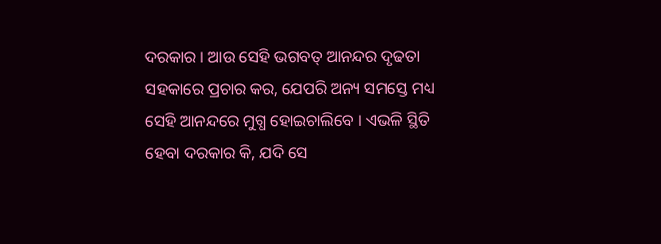ଦରକାର । ଆଉ ସେହି ଭଗବତ୍ ଆନନ୍ଦର ଦୃଢତା ସହକାରେ ପ୍ରଚାର କର, ଯେପରି ଅନ୍ୟ ସମସ୍ତେ ମଧ୍ୟ ସେହି ଆନନ୍ଦରେ ମୁଗ୍ଧ ହୋଇଚାଲିବେ । ଏଭଳି ସ୍ଥିତି ହେବା ଦରକାର କି, ଯଦି ସେ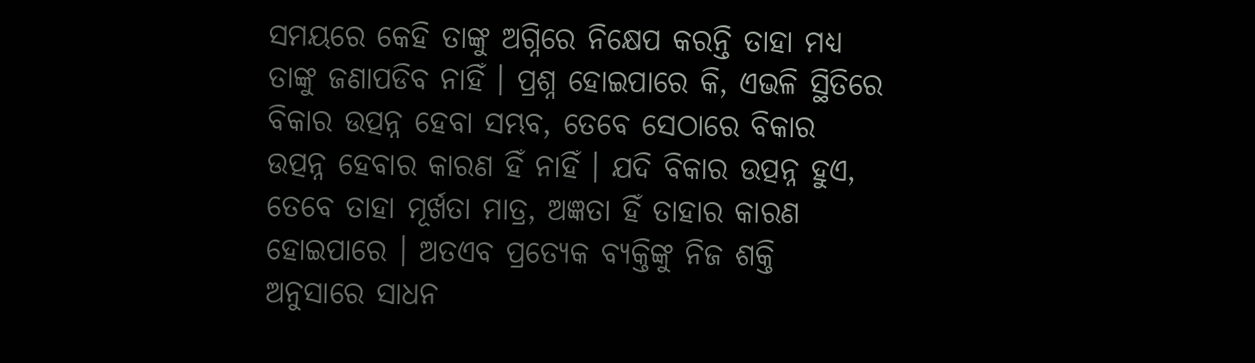ସମୟରେ କେହି ତାଙ୍କୁ ଅଗ୍ନିରେ ନିକ୍ଷେପ କରନ୍ତି ତାହା ମଧ୍ୟ ତାଙ୍କୁ ଜଣାପଡିବ ନାହିଁ । ପ୍ରଶ୍ନ ହୋଇପାରେ କି, ଏଭଳି ସ୍ଥିତିରେ ବିକାର ଉତ୍ପନ୍ନ ହେବା ସମ୍ଭବ, ତେବେ ସେଠାରେ ବିକାର ଉତ୍ପନ୍ନ ହେବାର କାରଣ ହିଁ ନାହିଁ । ଯଦି ବିକାର ଉତ୍ପନ୍ନ ହୁଏ, ତେବେ ତାହା ମୂର୍ଖତା ମାତ୍ର, ଅଜ୍ଞତା ହିଁ ତାହାର କାରଣ ହୋଇପାରେ । ଅତଏବ ପ୍ରତ୍ୟେକ ବ୍ୟକ୍ତିଙ୍କୁ ନିଜ ଶକ୍ତି ଅନୁସାରେ ସାଧନ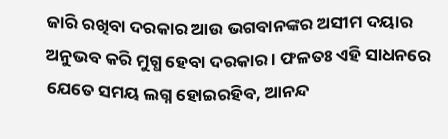ଜାରି ରଖିବା ଦରକାର ଆଉ ଭଗବାନଙ୍କର ଅସୀମ ଦୟାର ଅନୁଭବ କରି ମୁଗ୍ଧ ହେବା ଦରକାର । ଫଳତଃ ଏହି ସାଧନରେ ଯେତେ ସମୟ ଲଗ୍ନ ହୋଇରହିବ, ଆନନ୍ଦ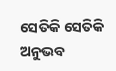ସେତିକି ସେତିକି ଅନୁଭବ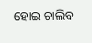ହୋଇ ଚାଲିବ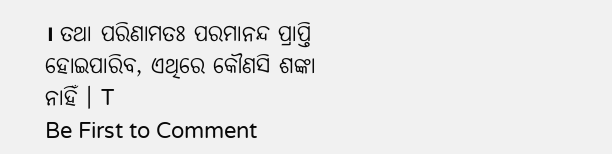। ତଥା ପରିଣାମତଃ ପରମାନନ୍ଦ ପ୍ରାପ୍ତି ହୋଇପାରିବ, ଏଥିରେ କୌଣସି ଶଙ୍କା ନାହିଁ । T
Be First to Comment